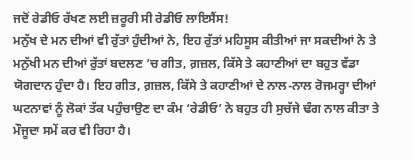ਜਦੋਂ ਰੇਡੀਓ ਰੱਖਣ ਲਈ ਜ਼ਰੂਰੀ ਸੀ ਰੇਡੀਓ ਲਾਇਸੈਂਸ!
ਮਨੁੱਖ ਦੇ ਮਨ ਦੀਆਂ ਵੀ ਰੁੱਤਾਂ ਹੁੰਦੀਆਂ ਨੇ, ਇਹ ਰੁੱਤਾਂ ਮਹਿਸੂਸ ਕੀਤੀਆਂ ਜਾ ਸਕਦੀਆਂ ਨੇ ਤੇ ਮਨੁੱਖੀ ਮਨ ਦੀਆਂ ਰੁੱਤਾਂ ਬਦਲਣ ’ਚ ਗੀਤ, ਗ਼ਜ਼ਲ, ਕਿੱਸੇ ਤੇ ਕਹਾਣੀਆਂ ਦਾ ਬਹੁਤ ਵੱਡਾ ਯੋਗਦਾਨ ਹੁੰਦਾ ਹੈ। ਇਹ ਗੀਤ, ਗ਼ਜ਼ਲ, ਕਿੱਸੇ ਤੇ ਕਹਾਣੀਆਂ ਦੇ ਨਾਲ-ਨਾਲ ਰੋਜਮਰ੍ਹਾ ਦੀਆਂ ਘਟਨਾਵਾਂ ਨੂੰ ਲੋਕਾਂ ਤੱਕ ਪਹੁੰਚਾਉਣ ਦਾ ਕੰਮ ‘ਰੇਡੀਓ’ ਨੇ ਬਹੁਤ ਹੀ ਸੁਚੱਜੇ ਢੰਗ ਨਾਲ ਕੀਤਾ ਤੇ ਮੌਜੂਦਾ ਸਮੇਂ ਕਰ ਵੀ ਰਿਹਾ ਹੈ।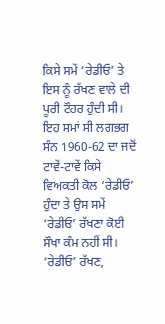ਕਿਸੇ ਸਮੇਂ ‘ਰੇਡੀਓ’ ਤੇ ਇਸ ਨੂੰ ਰੱਖਣ ਵਾਲੇ ਦੀ ਪੂਰੀ ਟੌਹਰ ਹੁੰਦੀ ਸੀ। ਇਹ ਸਮਾਂ ਸੀ ਲਗਭਗ ਸੰਨ 1960-62 ਦਾ ਜਦੋਂ ਟਾਵੇਂ-ਟਾਵੇਂ ਕਿਸੇ ਵਿਅਕਤੀ ਕੋਲ ‘ਰੇਡੀਓ’ ਹੁੰਦਾ ਤੇ ਉਸ ਸਮੇਂ ‘ਰੇਡੀਓ’ ਰੱਖਣਾ ਕੋਈ ਸੌਖਾ ਕੰਮ ਨਹੀਂ ਸੀ। ‘ਰੇਡੀਓ’ ਰੱਖਣ,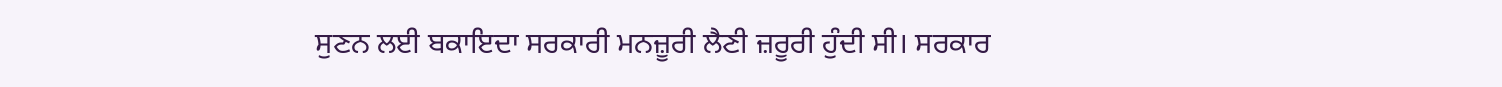ਸੁਣਨ ਲਈ ਬਕਾਇਦਾ ਸਰਕਾਰੀ ਮਨਜ਼ੂਰੀ ਲੈਣੀ ਜ਼ਰੂਰੀ ਹੁੰਦੀ ਸੀ। ਸਰਕਾਰ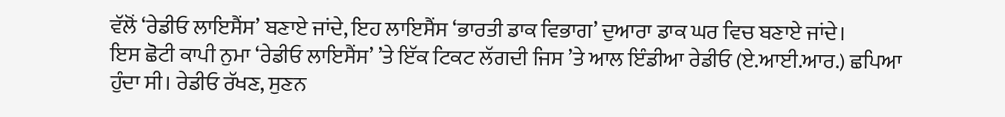ਵੱਲੋਂ ‘ਰੇਡੀਓ ਲਾਇਸੈਂਸ’ ਬਣਾਏ ਜਾਂਦੇ, ਇਹ ਲਾਇਸੈਂਸ ‘ਭਾਰਤੀ ਡਾਕ ਵਿਭਾਗ’ ਦੁਆਰਾ ਡਾਕ ਘਰ ਵਿਚ ਬਣਾਏ ਜਾਂਦੇ।
ਇਸ ਛੋਟੀ ਕਾਪੀ ਨੁਮਾ ‘ਰੇਡੀਓ ਲਾਇਸੈਂਸ’ ’ਤੇ ਇੱਕ ਟਿਕਟ ਲੱਗਦੀ ਜਿਸ ’ਤੇ ਆਲ ਇੰਡੀਆ ਰੇਡੀਓ (ਏ.ਆਈ.ਆਰ.) ਛਪਿਆ ਹੁੰਦਾ ਸੀ। ਰੇਡੀਓ ਰੱਖਣ, ਸੁਣਨ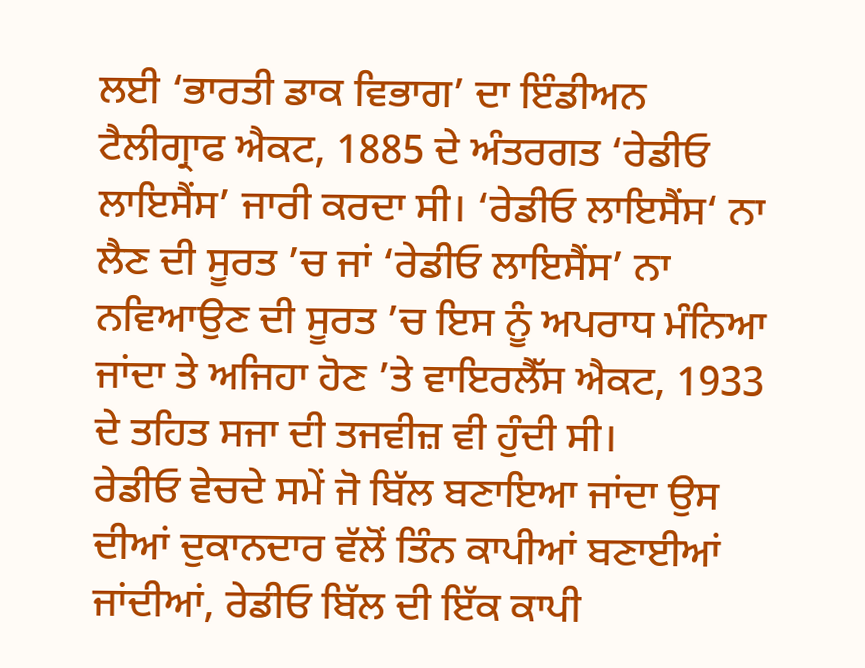ਲਈ ‘ਭਾਰਤੀ ਡਾਕ ਵਿਭਾਗ’ ਦਾ ਇੰਡੀਅਨ ਟੈਲੀਗ੍ਰਾਫ ਐਕਟ, 1885 ਦੇ ਅੰਤਰਗਤ ‘ਰੇਡੀਓ ਲਾਇਸੈਂਸ’ ਜਾਰੀ ਕਰਦਾ ਸੀ। ‘ਰੇਡੀਓ ਲਾਇਸੈਂਸ‘ ਨਾ ਲੈਣ ਦੀ ਸੂਰਤ ’ਚ ਜਾਂ ‘ਰੇਡੀਓ ਲਾਇਸੈਂਸ’ ਨਾ ਨਵਿਆਉਣ ਦੀ ਸੂਰਤ ’ਚ ਇਸ ਨੂੰ ਅਪਰਾਧ ਮੰਨਿਆ ਜਾਂਦਾ ਤੇ ਅਜਿਹਾ ਹੋਣ ’ਤੇ ਵਾਇਰਲੈੱਸ ਐਕਟ, 1933 ਦੇ ਤਹਿਤ ਸਜਾ ਦੀ ਤਜਵੀਜ਼ ਵੀ ਹੁੰਦੀ ਸੀ।
ਰੇਡੀਓ ਵੇਚਦੇ ਸਮੇਂ ਜੋ ਬਿੱਲ ਬਣਾਇਆ ਜਾਂਦਾ ਉਸ ਦੀਆਂ ਦੁਕਾਨਦਾਰ ਵੱਲੋਂ ਤਿੰਨ ਕਾਪੀਆਂ ਬਣਾਈਆਂ ਜਾਂਦੀਆਂ, ਰੇਡੀਓ ਬਿੱਲ ਦੀ ਇੱਕ ਕਾਪੀ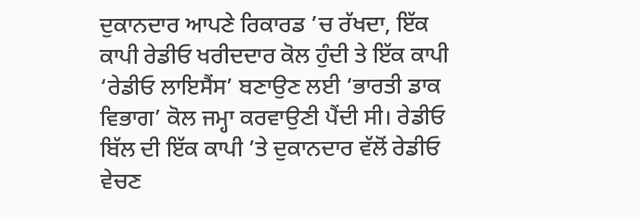ਦੁਕਾਨਦਾਰ ਆਪਣੇ ਰਿਕਾਰਡ ’ਚ ਰੱਖਦਾ, ਇੱਕ ਕਾਪੀ ਰੇਡੀਓ ਖਰੀਦਦਾਰ ਕੋਲ ਹੁੰਦੀ ਤੇ ਇੱਕ ਕਾਪੀ ‘ਰੇਡੀਓ ਲਾਇਸੈਂਸ’ ਬਣਾਉਣ ਲਈ ‘ਭਾਰਤੀ ਡਾਕ ਵਿਭਾਗ’ ਕੋਲ ਜਮ੍ਹਾ ਕਰਵਾਉਣੀ ਪੈਂਦੀ ਸੀ। ਰੇਡੀਓ ਬਿੱਲ ਦੀ ਇੱਕ ਕਾਪੀ ’ਤੇ ਦੁਕਾਨਦਾਰ ਵੱਲੋਂ ਰੇਡੀਓ ਵੇਚਣ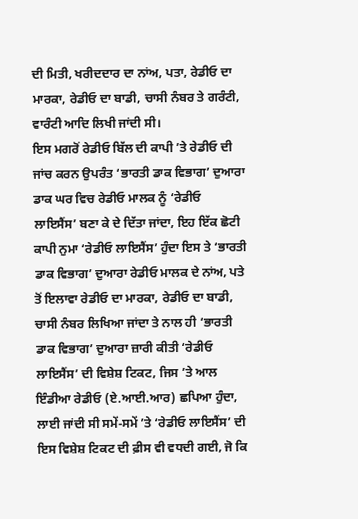ਦੀ ਮਿਤੀ, ਖਰੀਦਦਾਰ ਦਾ ਨਾਂਅ, ਪਤਾ, ਰੇਡੀਓ ਦਾ ਮਾਰਕਾ, ਰੇਡੀਓ ਦਾ ਬਾਡੀ, ਚਾਸੀ ਨੰਬਰ ਤੇ ਗਰੰਟੀ, ਵਾਰੰਟੀ ਆਦਿ ਲਿਖੀ ਜਾਂਦੀ ਸੀ।
ਇਸ ਮਗਰੋਂ ਰੇਡੀਓ ਬਿੱਲ ਦੀ ਕਾਪੀ ’ਤੇ ਰੇਡੀਓ ਦੀ ਜਾਂਚ ਕਰਨ ਉਪਰੰਤ ‘ਭਾਰਤੀ ਡਾਕ ਵਿਭਾਗ’ ਦੁਆਰਾ ਡਾਕ ਘਰ ਵਿਚ ਰੇਡੀਓ ਮਾਲਕ ਨੂੰ ‘ਰੇਡੀਓ ਲਾਇਸੈਂਸ’ ਬਣਾ ਕੇ ਦੇ ਦਿੱਤਾ ਜਾਂਦਾ, ਇਹ ਇੱਕ ਛੋਟੀ ਕਾਪੀ ਨੁਮਾ ‘ਰੇਡੀਓ ਲਾਇਸੈਂਸ’ ਹੁੰਦਾ ਇਸ ਤੇ ‘ਭਾਰਤੀ ਡਾਕ ਵਿਭਾਗ’ ਦੁਆਰਾ ਰੇਡੀਓ ਮਾਲਕ ਦੇ ਨਾਂਅ, ਪਤੇ ਤੋਂ ਇਲਾਵਾ ਰੇਡੀਓ ਦਾ ਮਾਰਕਾ, ਰੇਡੀਓ ਦਾ ਬਾਡੀ, ਚਾਸੀ ਨੰਬਰ ਲਿਖਿਆ ਜਾਂਦਾ ਤੇ ਨਾਲ ਹੀ ‘ਭਾਰਤੀ ਡਾਕ ਵਿਭਾਗ’ ਦੁਆਰਾ ਜ਼ਾਰੀ ਕੀਤੀ ‘ਰੇਡੀਓ ਲਾਇਸੈਂਸ’ ਦੀ ਵਿਸ਼ੇਸ਼ ਟਿਕਟ, ਜਿਸ ’ਤੇ ਆਲ ਇੰਡੀਆ ਰੇਡੀਓ (ਏ.ਆਈ.ਆਰ) ਛਪਿਆ ਹੁੰਦਾ, ਲਾਈ ਜਾਂਦੀ ਸੀ ਸਮੇਂ-ਸਮੇਂ ’ਤੇ ‘ਰੇਡੀਓ ਲਾਇਸੈਂਸ’ ਦੀ ਇਸ ਵਿਸ਼ੇਸ਼ ਟਿਕਟ ਦੀ ਫ਼ੀਸ ਵੀ ਵਧਦੀ ਗਈ, ਜੋ ਕਿ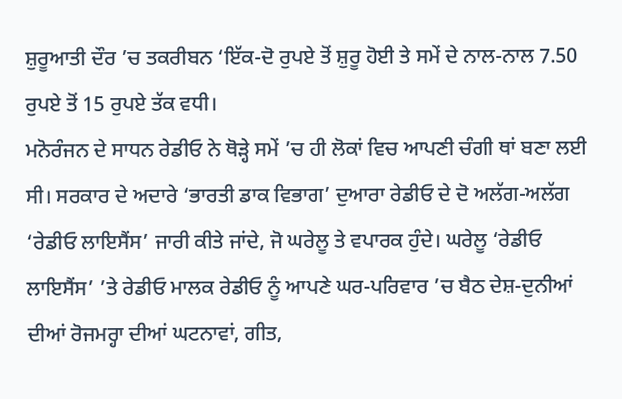ਸ਼ੁਰੂਆਤੀ ਦੌਰ ’ਚ ਤਕਰੀਬਨ ‘ਇੱਕ-ਦੋ ਰੁਪਏ ਤੋਂ ਸ਼ੁਰੂ ਹੋਈ ਤੇ ਸਮੇਂ ਦੇ ਨਾਲ-ਨਾਲ 7.50 ਰੁਪਏ ਤੋਂ 15 ਰੁਪਏ ਤੱਕ ਵਧੀ।
ਮਨੋਰੰਜਨ ਦੇ ਸਾਧਨ ਰੇਡੀਓ ਨੇ ਥੋੜ੍ਹੇ ਸਮੇਂ ’ਚ ਹੀ ਲੋਕਾਂ ਵਿਚ ਆਪਣੀ ਚੰਗੀ ਥਾਂ ਬਣਾ ਲਈ ਸੀ। ਸਰਕਾਰ ਦੇ ਅਦਾਰੇ ‘ਭਾਰਤੀ ਡਾਕ ਵਿਭਾਗ’ ਦੁਆਰਾ ਰੇਡੀਓ ਦੇ ਦੋ ਅਲੱਗ-ਅਲੱਗ ‘ਰੇਡੀਓ ਲਾਇਸੈਂਸ’ ਜਾਰੀ ਕੀਤੇ ਜਾਂਦੇ, ਜੋ ਘਰੇਲੂ ਤੇ ਵਪਾਰਕ ਹੁੰਦੇ। ਘਰੇਲੂ ‘ਰੇਡੀਓ ਲਾਇਸੈਂਸ’ ’ਤੇ ਰੇਡੀਓ ਮਾਲਕ ਰੇਡੀਓ ਨੂੰ ਆਪਣੇ ਘਰ-ਪਰਿਵਾਰ ’ਚ ਬੈਠ ਦੇਸ਼-ਦੁਨੀਆਂ ਦੀਆਂ ਰੋਜਮਰ੍ਹਾ ਦੀਆਂ ਘਟਨਾਵਾਂ, ਗੀਤ,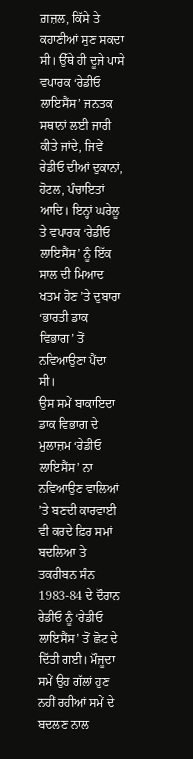ਗ਼ਜ਼ਲ, ਕਿੱਸੇ ਤੇ ਕਹਾਣੀਆਂ ਸੁਣ ਸਕਦਾ ਸੀ। ਉੱਥੇ ਹੀ ਦੂਜੇ ਪਾਸੇ ਵਪਾਰਕ ‘ਰੇਡੀਓ ਲਾਇਸੈਂਸ’ ਜਨਤਕ ਸਥਾਨਾਂ ਲਈ ਜਾਰੀ ਕੀਤੇ ਜਾਂਦੇ, ਜਿਵੇਂ ਰੇਡੀਓ ਦੀਆਂ ਦੁਕਾਨਾਂ, ਹੋਟਲ, ਪੰਚਾਇਤਾਂ ਆਦਿ। ਇਨ੍ਹਾਂ ਘਰੇਲੂ ਤੇ ਵਪਾਰਕ ‘ਰੇਡੀਓ ਲਾਇਸੈਂਸ’ ਨੂੰ ਇੱਕ ਸਾਲ ਦੀ ਮਿਆਦ ਖਤਮ ਹੋਣ ’ਤੇ ਦੁਬਾਰਾ ‘ਭਾਰਤੀ ਡਾਕ ਵਿਭਾਗ’ ਤੋਂ ਨਵਿਆਉਣਾ ਪੈਂਦਾ ਸੀ।
ਉਸ ਸਮੇਂ ਬਾਕਾਇਦਾ ਡਾਕ ਵਿਭਾਗ ਦੇ ਮੁਲਾਜ਼ਮ ‘ਰੇਡੀਓ ਲਾਇਸੈਂਸ’ ਨਾ ਨਵਿਆਉਣ ਵਾਲਿਆਂ ’ਤੇ ਬਣਦੀ ਕਾਰਵਾਈ ਵੀ ਕਰਦੇ ਫ਼ਿਰ ਸਮਾਂ ਬਦਲਿਆ ਤੇ ਤਕਰੀਬਨ ਸੰਨ 1983-84 ਦੇ ਦੌਰਾਨ ਰੇਡੀਓ ਨੂੰ ‘ਰੇਡੀਓ ਲਾਇਸੈਂਸ’ ਤੋਂ ਛੋਟ ਦੇ ਦਿੱਤੀ ਗਈ। ਮੌਜੂਦਾ ਸਮੇਂ ਉਹ ਗੱਲਾਂ ਹੁਣ ਨਹੀਂ ਰਹੀਆਂ ਸਮੇਂ ਦੇ ਬਦਲਣ ਨਾਲ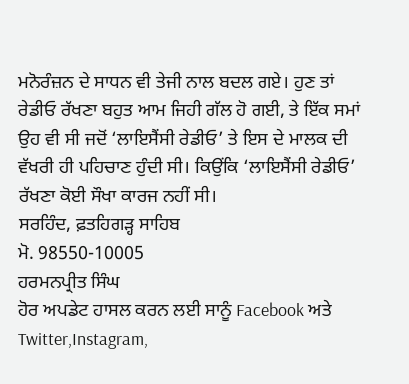ਮਨੋਰੰਜ਼ਨ ਦੇ ਸਾਧਨ ਵੀ ਤੇਜੀ ਨਾਲ ਬਦਲ ਗਏ। ਹੁਣ ਤਾਂ ਰੇਡੀਓ ਰੱਖਣਾ ਬਹੁਤ ਆਮ ਜਿਹੀ ਗੱਲ ਹੋ ਗਈ, ਤੇ ਇੱਕ ਸਮਾਂ ਉਹ ਵੀ ਸੀ ਜਦੋਂ ‘ਲਾਇਸੈਂਸੀ ਰੇਡੀਓ’ ਤੇ ਇਸ ਦੇ ਮਾਲਕ ਦੀ ਵੱਖਰੀ ਹੀ ਪਹਿਚਾਣ ਹੁੰਦੀ ਸੀ। ਕਿਉਂਕਿ ‘ਲਾਇਸੈਂਸੀ ਰੇਡੀਓ’ ਰੱਖਣਾ ਕੋਈ ਸੌਖਾ ਕਾਰਜ ਨਹੀਂ ਸੀ।
ਸਰਹਿੰਦ, ਫ਼ਤਹਿਗੜ੍ਹ ਸਾਹਿਬ
ਮੋ. 98550-10005
ਹਰਮਨਪ੍ਰੀਤ ਸਿੰਘ
ਹੋਰ ਅਪਡੇਟ ਹਾਸਲ ਕਰਨ ਲਈ ਸਾਨੂੰ Facebook ਅਤੇ Twitter,Instagram,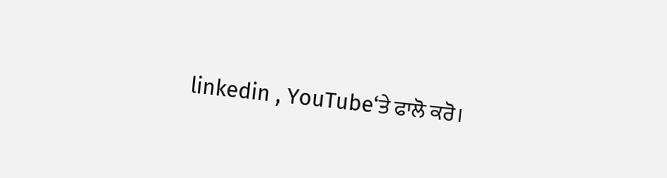linkedin , YouTube‘ਤੇ ਫਾਲੋ ਕਰੋ।